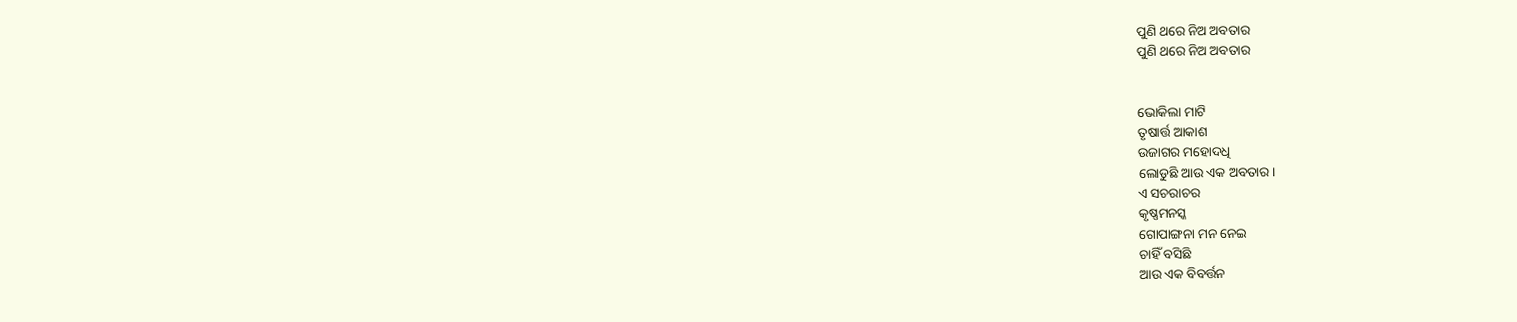ପୁଣି ଥରେ ନିଅ ଅବତାର
ପୁଣି ଥରେ ନିଅ ଅବତାର


ଭୋକିଲା ମାଟି
ତୃଷାର୍ତ୍ତ ଆକାଶ
ଉଜାଗର ମହୋଦଧି
ଲୋଡୁଛି ଆଉ ଏକ ଅବତାର।
ଏ ସଚରାଚର
କୃଷ୍ଣମନସ୍କ
ଗୋପାଙ୍ଗନା ମନ ନେଇ
ଚାହିଁ ବସିଛି
ଆଉ ଏକ ବିବର୍ତ୍ତନ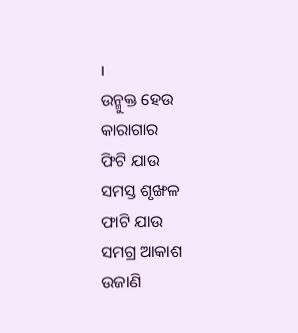।
ଉନ୍ମୁକ୍ତ ହେଉ
କାରାଗାର
ଫିଟି ଯାଉ
ସମସ୍ତ ଶୃଙ୍ଖଳ
ଫାଟି ଯାଉ
ସମଗ୍ର ଆକାଶ
ଉଜାଣି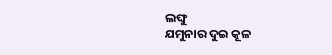ଲଙ୍ଘୁ
ଯମୁନାର ଦୁଇ କୂଳ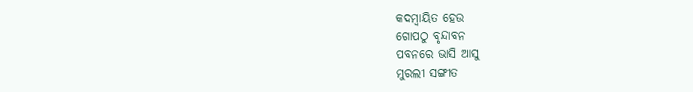କଦମ୍ଵାୟିତ ହେଉ
ଗୋପଠୁ ବୃନ୍ଦାବନ
ପବନରେ ଭାସି ଆସୁ
ମୁରଲୀ ସଙ୍ଗୀତ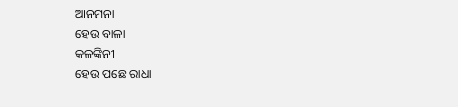ଆନମନା
ହେଉ ବାଳା
କଳଙ୍କିନୀ
ହେଉ ପଛେ ରାଧା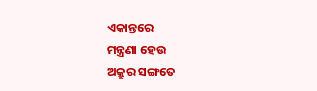ଏକାନ୍ତରେ
ମନ୍ତ୍ରଣା ହେଉ
ଅକ୍ରୁର ସଙ୍ଗତେ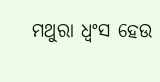ମଥୁରା ଧ୍ଵଂସ ହେଉ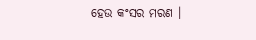ହେଉ କଂସର ମରଣ ।